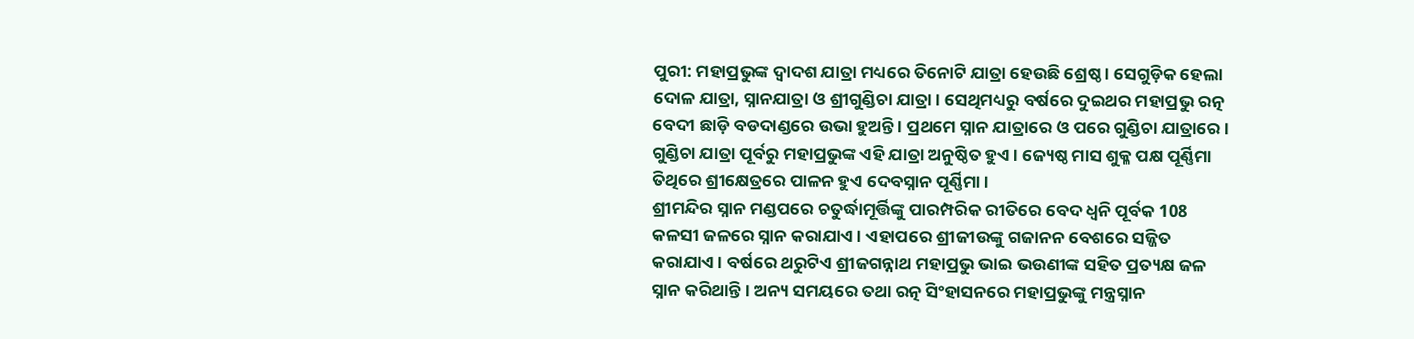ପୁରୀ: ମହାପ୍ରଭୁଙ୍କ ଦ୍ବାଦଶ ଯାତ୍ରା ମଧ୍ୟରେ ତିନୋଟି ଯାତ୍ରା ହେଉଛି ଶ୍ରେଷ୍ଠ । ସେଗୁଡ଼ିକ ହେଲା ଦୋଳ ଯାତ୍ରା, ସ୍ନାନଯାତ୍ରା ଓ ଶ୍ରୀଗୁଣ୍ଡିଚା ଯାତ୍ରା । ସେଥିମଧ୍ୟରୁ ବର୍ଷରେ ଦୁଇଥର ମହାପ୍ରଭୁ ରତ୍ନ ବେଦୀ ଛାଡ଼ି ବଡଦାଣ୍ଡରେ ଉଭା ହୁଅନ୍ତି । ପ୍ରଥମେ ସ୍ନାନ ଯାତ୍ରାରେ ଓ ପରେ ଗୁଣ୍ଡିଚା ଯାତ୍ରାରେ । ଗୁଣ୍ଡିଚା ଯାତ୍ରା ପୂର୍ବରୁ ମହାପ୍ରଭୁଙ୍କ ଏହି ଯାତ୍ରା ଅନୁଷ୍ଠିତ ହୁଏ । ଜ୍ୟେଷ୍ଠ ମାସ ଶୁକ୍ଳ ପକ୍ଷ ପୂର୍ଣ୍ଣିମା ତିଥିରେ ଶ୍ରୀକ୍ଷେତ୍ରରେ ପାଳନ ହୁଏ ଦେବସ୍ନାନ ପୂର୍ଣ୍ଣିମା ।
ଶ୍ରୀମନ୍ଦିର ସ୍ନାନ ମଣ୍ଡପରେ ଚତୁର୍ଦ୍ଧାମୂର୍ତ୍ତିଙ୍କୁ ପାରମ୍ପରିକ ରୀତିରେ ବେଦ ଧ୍ବନି ପୂର୍ବକ 108 କଳସୀ ଜଳରେ ସ୍ନାନ କରାଯାଏ। ଏହାପରେ ଶ୍ରୀଜୀଉଙ୍କୁ ଗଜାନନ ବେଶରେ ସଜ୍ଜିତ କରାଯାଏ। ବର୍ଷରେ ଥରୁଟିଏ ଶ୍ରୀଜଗନ୍ନାଥ ମହାପ୍ରଭୁ ଭାଇ ଭଉଣୀଙ୍କ ସହିତ ପ୍ରତ୍ୟକ୍ଷ ଜଳ ସ୍ନାନ କରିଥାନ୍ତି। ଅନ୍ୟ ସମୟରେ ତଥା ରତ୍ନ ସିଂହାସନରେ ମହାପ୍ରଭୁଙ୍କୁ ମନ୍ତ୍ରସ୍ନାନ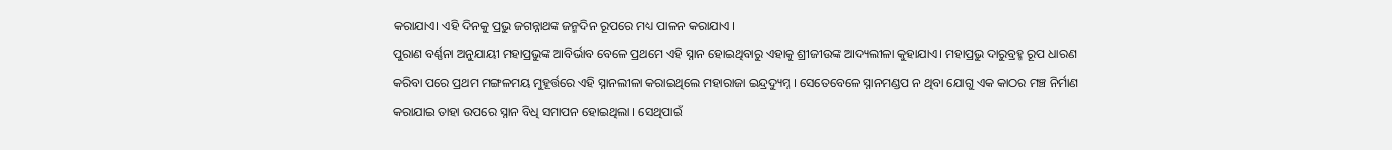କରାଯାଏ। ଏହି ଦିନକୁ ପ୍ରଭୁ ଜଗନ୍ନାଥଙ୍କ ଜନ୍ମଦିନ ରୂପରେ ମଧ୍ୟ ପାଳନ କରାଯାଏ ।
ପୁରାଣ ବର୍ଣ୍ଣନା ଅନୁଯାୟୀ ମହାପ୍ରଭୁଙ୍କ ଆବିର୍ଭାବ ବେଳେ ପ୍ରଥମେ ଏହି ସ୍ନାନ ହୋଇଥିବାରୁ ଏହାକୁ ଶ୍ରୀଜୀଉଙ୍କ ଆଦ୍ୟଲୀଳା କୁହାଯାଏ। ମହାପ୍ରଭୁ ଦାରୁବ୍ରହ୍ମ ରୂପ ଧାରଣ କରିବା ପରେ ପ୍ରଥମ ମଙ୍ଗଳମୟ ମୁହୂର୍ତ୍ତରେ ଏହି ସ୍ନାନଲୀଳା କରାଇଥିଲେ ମହାରାଜା ଇନ୍ଦ୍ରଦ୍ୟୁମ୍ନ । ସେତେବେଳେ ସ୍ନାନମଣ୍ଡପ ନ ଥିବା ଯୋଗୁ ଏକ କାଠର ମଞ୍ଚ ନିର୍ମାଣ କରାଯାଇ ତାହା ଉପରେ ସ୍ନାନ ବିଧି ସମାପନ ହୋଇଥିଲା । ସେଥିପାଇଁ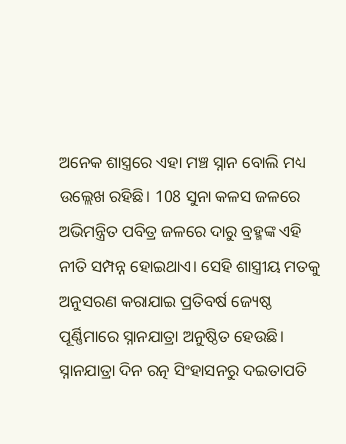ଅନେକ ଶାସ୍ତ୍ରରେ ଏହା ମଞ୍ଚ ସ୍ନାନ ବୋଲି ମଧ୍ୟ ଉଲ୍ଲେଖ ରହିଛି। 108 ସୁନା କଳସ ଜଳରେ ଅଭିମନ୍ତ୍ରିତ ପବିତ୍ର ଜଳରେ ଦାରୁ ବ୍ରହ୍ମଙ୍କ ଏହି ନୀତି ସମ୍ପନ୍ନ ହୋଇଥାଏ। ସେହି ଶାସ୍ତ୍ରୀୟ ମତକୁ ଅନୁସରଣ କରାଯାଇ ପ୍ରତିବର୍ଷ ଜ୍ୟେଷ୍ଠ ପୂର୍ଣ୍ଣିମାରେ ସ୍ନାନଯାତ୍ରା ଅନୁଷ୍ଠିତ ହେଉଛି।
ସ୍ନାନଯାତ୍ରା ଦିନ ରତ୍ନ ସିଂହାସନରୁ ଦଇତାପତି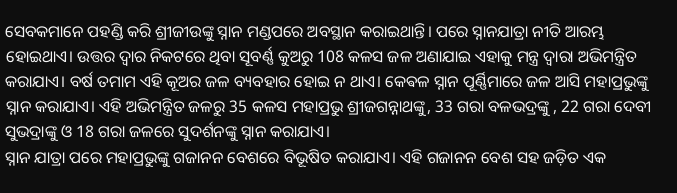ସେବକମାନେ ପହଣ୍ଡି କରି ଶ୍ରୀଜୀଉଙ୍କୁ ସ୍ନାନ ମଣ୍ଡପରେ ଅବସ୍ଥାନ କରାଇଥାନ୍ତି। ପରେ ସ୍ନାନଯାତ୍ରା ନୀତି ଆରମ୍ଭ ହୋଇଥାଏ। ଉତ୍ତର ଦ୍ବାର ନିକଟରେ ଥିବା ସୂବର୍ଣ୍ଣ କୁଅରୁ 108 କଳସ ଜଳ ଅଣାଯାଇ ଏହାକୁ ମନ୍ତ୍ର ଦ୍ବାରା ଅଭିମନ୍ତ୍ରିତ କରାଯାଏ। ବର୍ଷ ତମାମ ଏହି କୂଅର ଜଳ ବ୍ୟବହାର ହୋଇ ନ ଥାଏ। କେଵଳ ସ୍ନାନ ପୂର୍ଣ୍ଣିମାରେ ଜଳ ଆସି ମହାପ୍ରଭୁଙ୍କୁ ସ୍ନାନ କରାଯାଏ। ଏହି ଅଭିମନ୍ତ୍ରିତ ଜଳରୁ 35 କଳସ ମହାପ୍ରଭୁ ଶ୍ରୀଜଗନ୍ନାଥଙ୍କୁ, 33 ଗରା ବଳଭଦ୍ରଙ୍କୁ , 22 ଗରା ଦେବୀ ସୁଭଦ୍ରାଙ୍କୁ ଓ 18 ଗରା ଜଳରେ ସୁଦର୍ଶନଙ୍କୁ ସ୍ନାନ କରାଯାଏ।
ସ୍ନାନ ଯାତ୍ରା ପରେ ମହାପ୍ରଭୁଙ୍କୁ ଗଜାନନ ବେଶରେ ବିଭୂଷିତ କରାଯାଏ। ଏହି ଗଜାନନ ବେଶ ସହ ଜଡ଼ିତ ଏକ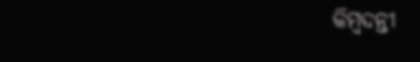କିମ୍ବଦନ୍ତୀ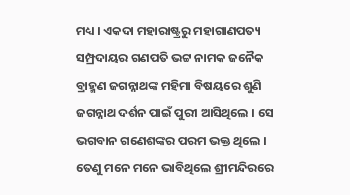ମଧ୍ୟ । ଏକଦା ମହାରାଷ୍ଟ୍ରରୁ ମହାଗାଣପତ୍ୟ ସମ୍ପ୍ରଦାୟର ଗଣପତି ଭଟ୍ଟ ନାମକ ଜନୈକ ବ୍ରାହ୍ମଣ ଜଗନ୍ନାଥଙ୍କ ମହିମା ବିଷୟରେ ଶୁଣି ଜଗନ୍ନାଥ ଦର୍ଶନ ପାଇଁ ପୁରୀ ଆସିଥିଲେ । ସେ ଭଗବାନ ଗଣେଶଙ୍କର ପରମ ଭକ୍ତ ଥିଲେ । ତେଣୁ ମନେ ମନେ ଭାବିଥିଲେ ଶ୍ରୀମନ୍ଦିରରେ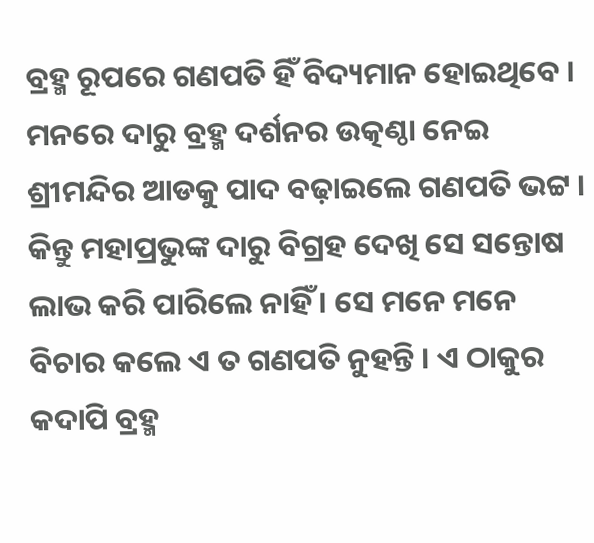ବ୍ରହ୍ମ ରୂପରେ ଗଣପତି ହିଁ ବିଦ୍ୟମାନ ହୋଇଥିବେ । ମନରେ ଦାରୁ ବ୍ରହ୍ମ ଦର୍ଶନର ଉତ୍କଣ୍ଠା ନେଇ ଶ୍ରୀମନ୍ଦିର ଆଡକୁ ପାଦ ବଢ଼ାଇଲେ ଗଣପତି ଭଟ୍ଟ ।
କିନ୍ତୁ ମହାପ୍ରଭୁଙ୍କ ଦାରୁ ବିଗ୍ରହ ଦେଖି ସେ ସନ୍ତୋଷ ଲାଭ କରି ପାରିଲେ ନାହିଁ । ସେ ମନେ ମନେ ବିଚାର କଲେ ଏ ତ ଗଣପତି ନୁହନ୍ତି । ଏ ଠାକୁର କଦାପି ବ୍ରହ୍ମ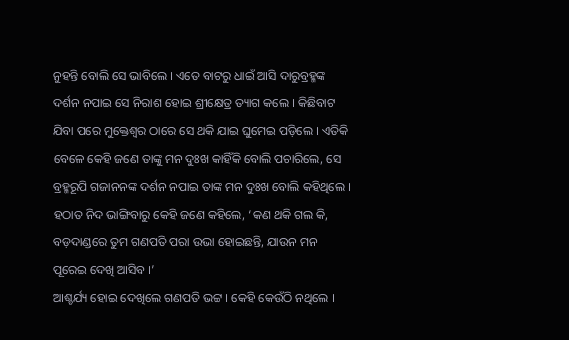ନୁହନ୍ତି ବୋଲି ସେ ଭାବିଲେ । ଏତେ ବାଟରୁ ଧାଇଁ ଆସି ଦାରୁବ୍ରହ୍ମଙ୍କ ଦର୍ଶନ ନପାଇ ସେ ନିରାଶ ହୋଇ ଶ୍ରୀକ୍ଷେତ୍ର ତ୍ୟାଗ କଲେ । କିଛିବାଟ ଯିବା ପରେ ମୁକ୍ତେଶ୍ବର ଠାରେ ସେ ଥକି ଯାଇ ଘୁମେଇ ପଡ଼ିଲେ । ଏତିକି ବେଳେ କେହି ଜଣେ ତାଙ୍କୁ ମନ ଦୁଃଖ କାହିଁକି ବୋଲି ପଚାରିଲେ, ସେ ବ୍ରହ୍ମରୂପି ଗଜାନନଙ୍କ ଦର୍ଶନ ନପାଇ ତାଙ୍କ ମନ ଦୁଃଖ ବୋଲି କହିଥିଲେ ।
ହଠାତ ନିଦ ଭାଙ୍ଗିବାରୁ କେହି ଜଣେ କହିଲେ, ‘କଣ ଥକି ଗଲ କି, ବଡ଼ଦାଣ୍ଡରେ ତୁମ ଗଣପତି ପରା ଉଭା ହୋଇଛନ୍ତି, ଯାଉନ ମନ ପୂରେଇ ଦେଖି ଆସିବ ।’
ଆଶ୍ଚର୍ଯ୍ୟ ହୋଇ ଦେଖିଲେ ଗଣପତି ଭଟ୍ଟ । କେହି କେଉଁଠି ନଥିଲେ ।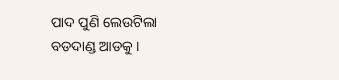ପାଦ ପୁଣି ଲେଉଟିଲା ବଡଦାଣ୍ଡ ଆଡକୁ ।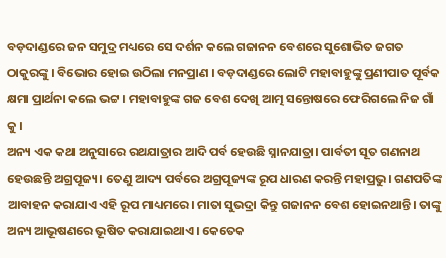ବଡ଼ଦାଣ୍ଡରେ ଜନ ସମୁଦ୍ର ମଧ୍ୟରେ ସେ ଦର୍ଶନ କଲେ ଗଜାନନ ବେଶରେ ସୁଶୋଭିତ ଜଗତ ଠାକୁରଙ୍କୁ । ବିଭୋର ହୋଇ ଉଠିଲା ମନପ୍ରାଣ । ବଡ଼ଦାଣ୍ଡରେ ଲୋଟି ମହାବାହୁଙ୍କୁ ପ୍ରଣୀପାତ ପୂର୍ବକ କ୍ଷମା ପ୍ରାର୍ଥନା କଲେ ଭଟ୍ଟ । ମହାବାହୁଙ୍କ ଗଜ ବେଶ ଦେଖି ଆତ୍ମ ସନ୍ତୋଷରେ ଫେରିଗଲେ ନିଜ ଗାଁ କୁ ।
ଅନ୍ୟ ଏକ କଥା ଅନୁସାରେ ରଥଯାତ୍ରାର ଆଦି ପର୍ବ ହେଉଛି ସ୍ନାନଯାତ୍ରା। ପାର୍ବତୀ ସୂତ ଗଣନାଥ ହେଉଛନ୍ତି ଅଗ୍ରପୂଜ୍ୟ। ତେଣୁ ଆଦ୍ୟ ପର୍ବରେ ଅଗ୍ରପୂଜ୍ୟଙ୍କ ରୂପ ଧାରଣ କରନ୍ତି ମହାପ୍ରଭୁ। ଗଣପତିଙ୍କ ଆବାହନ କରାଯାଏ ଏହି ରୂପ ମାଧ୍ୟମରେ। ମାତା ସୁଭଦ୍ରା କିନ୍ତୁ ଗଜାନନ ବେଶ ହୋଇନଥାନ୍ତି। ତାଙ୍କୁ ଅନ୍ୟ ଆଭୂଷଣରେ ଭୂଷିତ କରାଯାଇଥାଏ। କେତେକ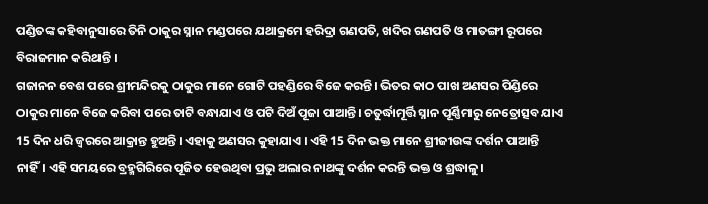ପଣ୍ଡିତଙ୍କ କହିବାନୁସାରେ ତିନି ଠାକୁର ସ୍ନାନ ମଣ୍ଡପରେ ଯଥାକ୍ରମେ ହରିଦ୍ରା ଗଣପତି, ଖଦିର ଗଣପତି ଓ ମାତଙ୍ଗୀ ରୂପରେ ବିରାଜମାନ କରିଥାନ୍ତି ।
ଗଜାନନ ବେଶ ପରେ ଶ୍ରୀମନ୍ଦିରକୁ ଠାକୁର ମାନେ ଗୋଟି ପହଣ୍ଡିରେ ବିଜେ କରନ୍ତି। ଭିତର କାଠ ପାଖ ଅଣସର ପିଣ୍ଡିରେ ଠାକୁର ମାନେ ବିଜେ କରିବା ପରେ ତାଟି ବନ୍ଧାଯାଏ ଓ ପଟି ଦିଅଁ ପୂଜା ପାଆନ୍ତି। ଚତୁର୍ଦ୍ଧାମୂର୍ତ୍ତି ସ୍ନାନ ପୂର୍ଣ୍ଣିମାରୁ ନେତ୍ରୋତ୍ସବ ଯାଏ 15 ଦିନ ଧରି ଜ୍ବରରେ ଆକ୍ରାନ୍ତ ହୁଅନ୍ତି । ଏହାକୁ ଅଣସର କୁହାଯାଏ । ଏହି 15 ଦିନ ଭକ୍ତ ମାନେ ଶ୍ରୀଜୀଉଙ୍କ ଦର୍ଶନ ପାଆନ୍ତି ନାହିଁ। ଏହି ସମୟରେ ବ୍ରହ୍ମଗିରିରେ ପୂଜିତ ହେଉଥିବା ପ୍ରଭୁ ଅଲାର ନାଥଙ୍କୁ ଦର୍ଶନ କରନ୍ତି ଭକ୍ତ ଓ ଶ୍ରଦ୍ଧାଳୁ।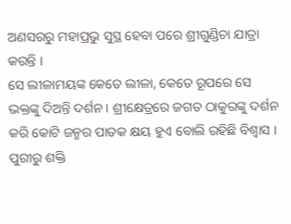ଅଣସରରୁ ମହାପ୍ରଭୁ ସୁସ୍ଥ ହେବା ପରେ ଶ୍ରୀଗୁଣ୍ଡିଚା ଯାତ୍ରା କରନ୍ତି ।
ସେ ଲୀଳାମୟଙ୍କ କେତେ ଲୀଳା, କେତେ ରୂପରେ ସେ ଭକ୍ତଙ୍କୁ ଦିଅନ୍ତି ଦର୍ଶନ । ଶ୍ରୀକ୍ଷେତ୍ରରେ ଜଗତ ଠାକୁରଙ୍କୁ ଦର୍ଶନ କରି କୋଟି ଜନ୍ମର ପାତକ କ୍ଷୟ ହୁଏ ବୋଲି ରହିଛି ବିଶ୍ବାସ ।
ପୁରୀରୁ ଶକ୍ତି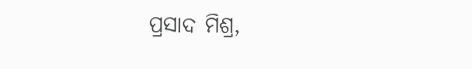ପ୍ରସାଦ ମିଶ୍ର,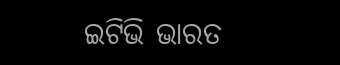ଇଟିଭି ଭାରତ